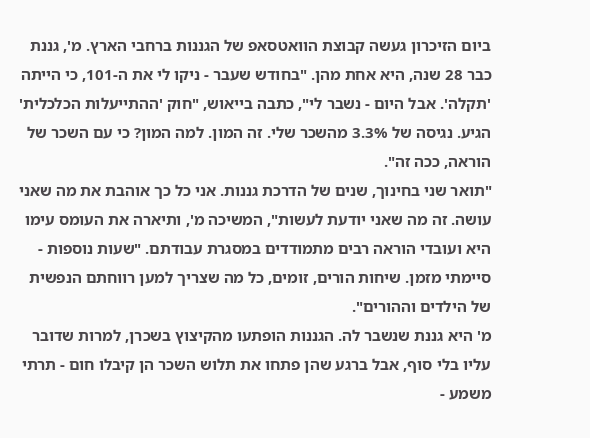ביום הזיכרון געשה קבוצת הוואטסאפ של הגננות ברחבי הארץ. מ', גננת כבר 28 שנה, היא אחת מהן. "בחודש שעבר - ניקו לי את ה-101, כי הייתה 'תקלה'. אבל היום - נשבר לי", כתבה בייאוש, "חוק 'ההתייעלות הכלכלית' הגיע. נגיסה של 3.3% מהשכר שלי. זה המון. למה המון? כי עם השכר של הוראה, ככה זה".
"תואר שני בחינוך, שנים של הדרכת גננות. אני כל כך אוהבת את מה שאני עושה. זה מה שאני יודעת לעשות", המשיכה מ', ותיארה את העומס עימו היא ועובדי הוראה רבים מתמודדים במסגרת עבודתם. "שעות נוספות - סיימתי מזמן. שיחות הורים, זומים, כל מה שצריך למען רווחתם הנפשית של הילדים וההורים".
מ' היא גננת שנשבר לה. הגננות הופתעו מהקיצוץ בשכרן, למרות שדובר עליו בלי סוף, אבל ברגע שהן פתחו את תלוש השכר הן קיבלו חום - תרתי משמע -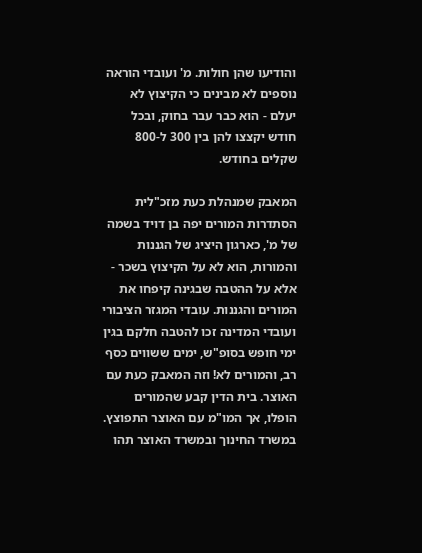והודיעו שהן חולות. מ' ועובדי הוראה נוספים לא מבינים כי הקיצוץ לא יעלם - הוא כבר עבר בחוק, ובכל חודש יקצצו להן בין 300 ל-800 שקלים בחודש.

המאבק שמנהלת כעת מזכ"לית הסתדרות המורים יפה בן דויד בשמה של מ', כארגון היציג של הגננות והמורות, הוא לא על הקיצוץ בשכר - אלא על ההטבה שבגינה קיפחו את המורים והגננות. עובדי המגזר הציבורי ועובדי המדינה זכו להטבה חלקם בגין ימי חופש בסופ"ש, ימים ששווים כסף רב, והמורים לא! וזה המאבק כעת עם האוצר. בית הדין קבע שהמורים הופלו, אך המו"מ עם האוצר התפוצץ.
במשרד החינוך ובמשרד האוצר תהו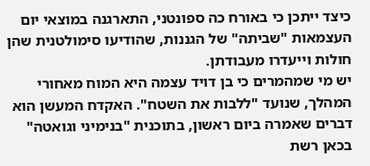כיצד ייתכן כי באורח כה ספונטני, התארגנה במוצאי יום העצמאות "שביתה" של הגננות, שהודיעו סימולטנית שהן חולות וייעדרו מעבודתן.
יש מי שמהמרים כי בן דויד עצמה היא המוח מאחורי המהלך, שנועד "ללבות את השטח". האקדח המעשן הוא דברים שאמרה ביום ראשון, בתוכנית "בנימיני וגואטה" בכאן רשת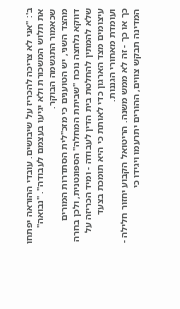ב': "אני לא צריכה להכריז על שיבושים. עובדי ההוראה יפתחו את תלוש המשכורת ולא יגיעו בעצמם לעבודה". "נבואה" שכאמור התגשמה הבוקר.
מהצד השני, יש הטוענים כי מזכ"לית הסתדרות המורים דווקא נלחצה נוכח "שביתת המחלה" הספונטנית, ולכן בחרה שלא להמתין להחלטת בית הדין לעבודה - ומיד הכריזה על עיצומים מצד הארגון כדי לאותת כי היא תומכת בצעד ועומדת מאחורי הגננות.
כך או כך - זה לא ממש משנה. הריטואל הקבוע יחזור חלילה - המדינה תבקש צווים, ההורים יתרעמו ויגידו כי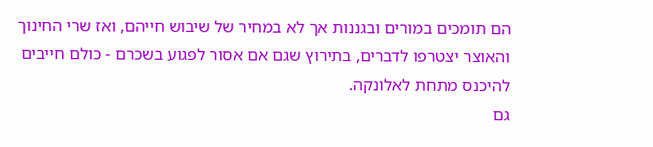הם תומכים במורים ובגננות אך לא במחיר של שיבוש חייהם, ואז שרי החינוך והאוצר יצטרפו לדברים, בתירוץ שגם אם אסור לפגוע בשכרם - כולם חייבים להיכנס מתחת לאלונקה.
גם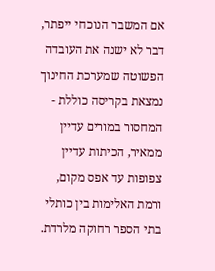אם המשבר הנוכחי ייפתר, דבר לא ישנה את העובדה הפשוטה שמערכת החינוך נמצאת בקריסה כוללת - המחסור במורים עדיין ממאיר, הכיתות עדיין צפופות עד אפס מקום, ורמת האלימות בין כותלי בתי הספר רחוקה מלרדת.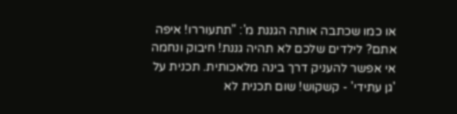או כמו שכתבה אותה הגננת מ': "תתעוררו! איפה אתם? לילדים שלכם לא תהיה גננת! חיבוק ונחמה אי אפשר להעניק דרך בינה מלאכותית. תכנית על 'גן עתידי' - קשקוש! שום תכנית לא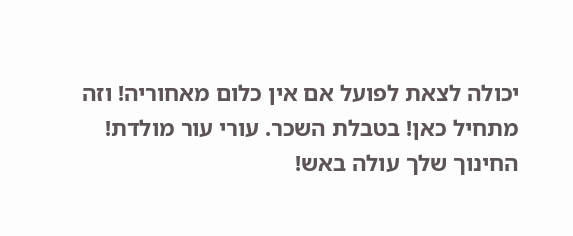יכולה לצאת לפועל אם אין כלום מאחוריה! וזה מתחיל כאן! בטבלת השכר. עורי עור מולדת! החינוך שלך עולה באש!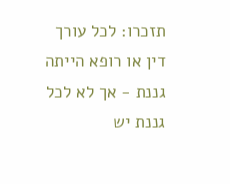תזכרו: לכל עורך דין או רופא הייתה גננת - אך לא לכל גננת יש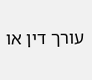עורך דין או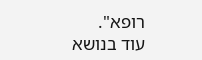רופא".
עוד בנושא